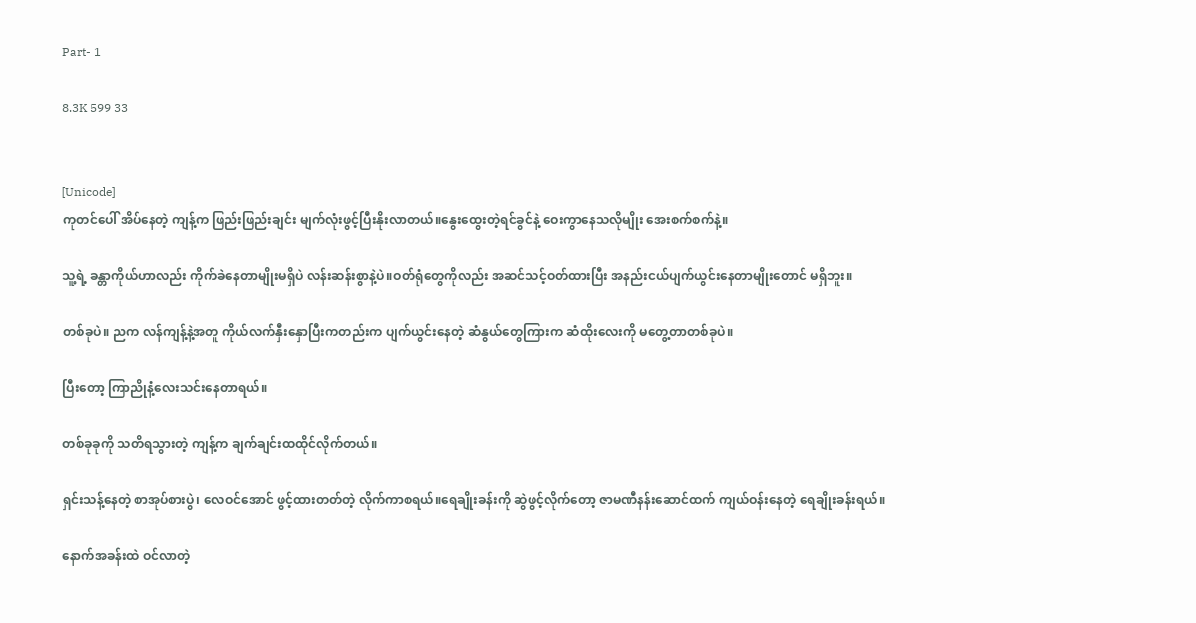Part- 1

8.3K 599 33


[Unicode]
ကုတင်ပေါ် အိပ်နေတဲ့ ကျန့်က ဖြည်းဖြည်းချင်း မျက်လုံးဖွင့်ပြီးနိုးလာတယ်။နွေးထွေးတဲ့ရင်ခွင်နဲ့ ဝေးကွာနေသလိုမျိုး အေးစက်စက်နဲ့။

သူ့ရဲ့ ခန္တာကိုယ်ဟာလည်း ကိုက်ခဲနေတာမျိုးမရှိပဲ လန်းဆန်းစွာနဲ့ပဲ။ဝတ်ရုံတွေကိုလည်း အဆင်သင့်ဝတ်ထားပြီး အနည်းငယ်ပျက်ယွင်းနေတာမျိုးတောင် မရှိဘူး။

တစ်ခုပဲ။ ညက လန်ကျန့်နဲ့အတူ ကိုယ်လက်နှီးနှောပြီးကတည်းက ပျက်ယွင်းနေတဲ့ ဆံနွယ်တွေကြားက ဆံထိုးလေးကို မတွေ့တာတစ်ခုပဲ။

ပြီးတော့ ကြာညိုနံ့လေးသင်းနေတာရယ်။

တစ်ခုခုကို သတိရသွားတဲ့ ကျန့်က ချက်ချင်းထထိုင်လိုက်တယ်။

ရှင်းသန့်နေတဲ့ စာအုပ်စားပွဲ၊ လေဝင်အောင် ဖွင့်ထားတတ်တဲ့ လိုက်ကာစရယ်။ရေချိုးခန်းကို ဆွဲဖွင့်လိုက်တော့ ဇာမဏီနန်းဆောင်ထက် ကျယ်ဝန်းနေတဲ့ ရေချိုးခန်းရယ်။

နောက်အခန်းထဲ ဝင်လာတဲ့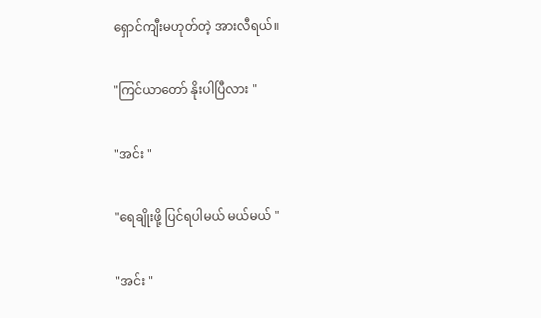ရှောင်ကျီးမဟုတ်တဲ့ အားလီရယ်။

"ကြင်ယာတော် နိုးပါပြီလား "

"အင်း "

"ရေချိုးဖို့ ပြင်ရပါမယ် မယ်မယ် "

"အင်း "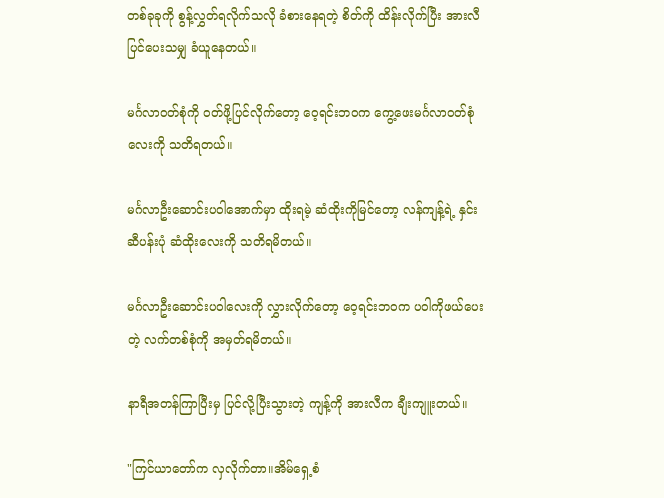တစ်ခုခုကို စွန့်လွှတ်ရလိုက်သလို ခံစားနေရတဲ့ စိတ်ကို ထိန်းလိုက်ပြီး အားလီပြင်ပေးသမျှ ခံယူနေတယ်။

မင်္ဂလာဝတ်စုံကို ဝတ်ဖို့ပြင်လိုက်တော့ ဝေ့ရင်းဘဝက ကွေ့ဖေးမင်္ဂလာဝတ်စုံလေးကို သတိရတယ်။

မင်္ဂလာဦးဆောင်းပဝါအောက်မှာ ထိုးရမဲ့ ဆံထိုးကိုမြင်တော့ လန်ကျန့်ရဲ့ နှင်းဆီပန်းပုံ ဆံထိုးလေးကို သတိရမိတယ်။

မင်္ဂလာဦးဆောင်းပဝါလေးကို လွှားလိုက်တော့ ဝေ့ရင်းဘဝက ပဝါကိုဖယ်ပေးတဲ့ လက်တစ်စုံကို အမှတ်ရမိတယ်။

နာရီအတန်ကြာပြီးမှ ပြင်လို့ပြီးသွားတဲ့ ကျန့်ကို အားလီက ချီးကျူးတယ်။

"ကြင်ယာတော်က လှလိုက်တာ။အိမ်ရှေ့စံ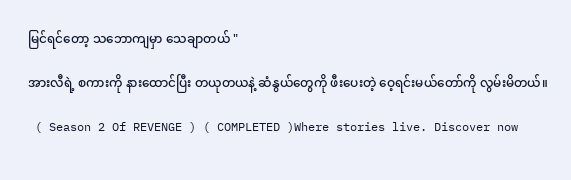မြင်ရင်တော့ သဘောကျမှာ သေချာတယ် "

အားလီရဲ့ စကားကို နားထောင်ပြီး တယုတယနဲ့ ဆံနွယ်တွေကို ဖီးပေးတဲ့ ဝေ့ရင်းမယ်တော်ကို လွမ်းမိတယ်။

 ( Season 2 Of REVENGE ) ( COMPLETED )Where stories live. Discover now